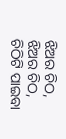ଝିଅର ଚିଠ,
ଝିଅର ଚିଠ,
ଚିଠିଟି ପାଇବା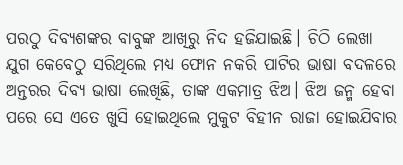ପରଠୁ ଦିବ୍ୟଶଙ୍କର ବାବୁଙ୍କ ଆଖିରୁ ନିଦ ହଜିଯାଇଛି। ଚିଠି ଲେଖା ଯୁଗ କେବେଠୁ ସରିଥିଲେ ମଧ୍ୟ ଫୋନ ନକରି ପାଟିର ଭାଷା ବଦଳରେ ଅନ୍ତରର ଦିବ୍ୟ ଭାଷା ଲେଖିଛି, ତାଙ୍କ ଏକମାତ୍ର ଝିଅ। ଝିଅ ଜନ୍ମ ହେବା ପରେ ସେ ଏତେ ଖୁସି ହୋଇଥିଲେ ମୁକୁଟ ବିହୀନ ରାଜା ହୋଇଯିବାର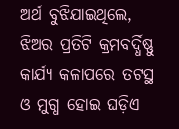ଅର୍ଥ ବୁଝିଯାଇଥିଲେ, ଝିଅର ପ୍ରତିଟି କ୍ରମବର୍ଦ୍ଧିଷ୍ଣୁ କାର୍ଯ୍ୟ କଳାପରେ ତଟସ୍ଥ ଓ ମୁଗ୍ଧ ହୋଇ ଘଡ଼ିଏ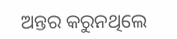ଅନ୍ତର କରୁନଥିଲେ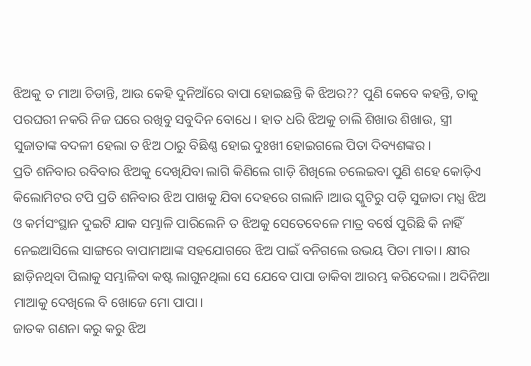ଝିଅକୁ ତ ମାଆ ଚିଡାନ୍ତି, ଆଉ କେହି ଦୁନିଆଁରେ ବାପା ହୋଇଛନ୍ତି କି ଝିଅର?? ପୁଣି କେବେ କହନ୍ତି, ତାକୁ ପରଘରୀ ନକରି ନିଜ ଘରେ ରଖିବୁ ସବୁଦିନ ବୋଧେ। ହାତ ଧରି ଝିଅକୁ ଚାଲି ଶିଖାଉ ଶିଖାଉ, ସ୍ତ୍ରୀ ସୁଜାତାଙ୍କ ବଦଳୀ ହେଲା ତ ଝିଅ ଠାରୁ ବିଛିଣ୍ଣ ହୋଇ ଦୁଃଖୀ ହୋଇଗଲେ ପିତା ଦିବ୍ୟଶଙ୍କର।
ପ୍ରତି ଶନିବାର ରବିବାର ଝିଅକୁ ଦେଖିଯିବା ଲାଗି କିଣିଲେ ଗାଡ଼ି ଶିଖିଲେ ଚଲେଇବା ପୁଣି ଶହେ କୋଡ଼ିଏ କିଲୋମିଟର ଟପି ପ୍ରତି ଶନିବାର ଝିଅ ପାଖକୁ ଯିବା ଦେହରେ ଗଲାନି ।ଆଉ ସ୍କୁଟିରୁ ପଡ଼ି ସୁଜାତା ମଧ୍ଯ ଝିଅ ଓ କର୍ମସଂସ୍ଥାନ ଦୁଇଟି ଯାକ ସମ୍ଭାଳି ପାରିଲେନି ତ ଝିଅକୁ ସେତେବେଳେ ମାତ୍ର ବର୍ଷେ ପୁରିଛି କି ନାହିଁ ନେଇଆସିଲେ ସାଙ୍ଗରେ ବାପାମାଆଙ୍କ ସହଯୋଗରେ ଝିଅ ପାଇଁ ବନିଗଲେ ଉଭୟ ପିତା ମାତା। କ୍ଷୀର ଛାଡ଼ିନଥିବା ପିଲାକୁ ସମ୍ଭାଳିବା କଷ୍ଟ ଲାଗୁନଥିଲା ସେ ଯେବେ ପାପା ଡାକିବା ଆରମ୍ଭ କରିଦେଲା। ଅଦିନିଆ ମାଆକୁ ଦେଖିଲେ ବି ଖୋଜେ ମୋ ପାପା।
ଜାତକ ଗଣନା କରୁ କରୁ ଝିଅ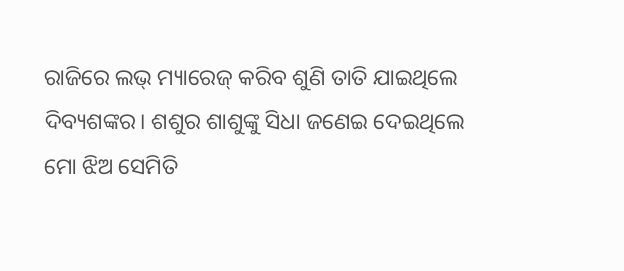ରାଜିରେ ଲଭ୍ ମ୍ୟାରେଜ୍ କରିବ ଶୁଣି ତାତି ଯାଇଥିଲେ ଦିବ୍ୟଶଙ୍କର। ଶଶୁର ଶାଶୁଙ୍କୁ ସିଧା ଜଣେଇ ଦେଇଥିଲେ ମୋ ଝିଅ ସେମିତି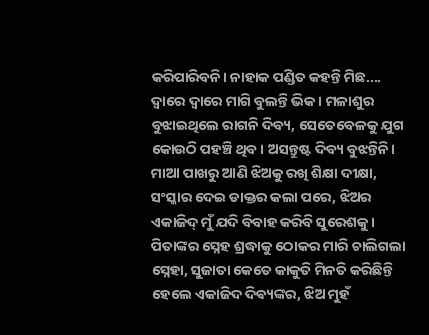କରିପାରିବନି। ନାହାକ ପଣ୍ଡିତ କହନ୍ତି ମିଛ.... ଦ୍ୱାରେ ଦ୍ୱାରେ ମାଗି ବୁଲନ୍ତି ଭିକ। ମଳାଶୁର ବୁଝାଇଥିଲେ ରାଗନି ଦିବ୍ୟ, ସେତେବେଳକୁ ଯୁଗ କୋଉଠି ପହଞ୍ଚି ଥିବ। ଅସନ୍ତୁଷ୍ଟ ଦିବ୍ୟ ବୁଝନ୍ତିନି। ମାଆ ପାଖରୁ ଆଣି ଝିଅକୁ ରଖି ଶିକ୍ଷା ଦୀକ୍ଷା, ସଂସ୍କାର ଦେଇ ଡାକ୍ତର କଲା ପରେ, ଝିଅର ଏକାଜିଦ୍ ମୁଁ ଯଦି ବିବାହ କରିବି ସୁରେଶକୁ। ପିତାଙ୍କର ସ୍ନେହ ଶ୍ରଦ୍ଧାକୁ ଠୋକର ମାରି ଚାଲିଗଲା ସ୍ନେହା, ସୁଜାତା କେତେ କାକୁତି ମିନତି କରିଛିନ୍ତି ହେଲେ ଏକାଜିଦ ଦିଵ୍ୟଙ୍କର, ଝିଅ ମୁହଁ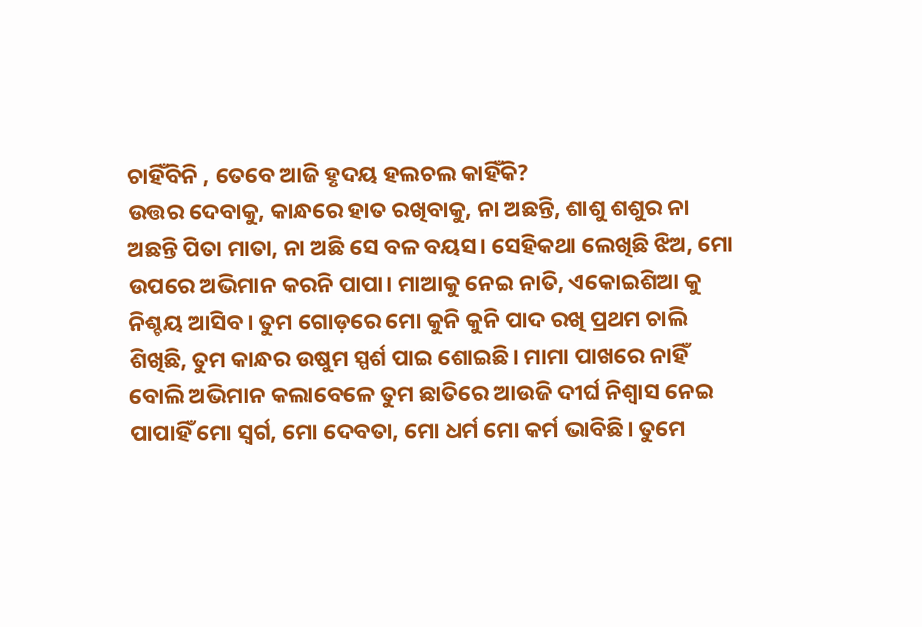ଚାହିଁବିନି , ତେବେ ଆଜି ହୃଦୟ ହଲଚଲ କାହିଁକି?
ଉତ୍ତର ଦେବାକୁ, କାନ୍ଧରେ ହାତ ରଖିବାକୁ, ନା ଅଛନ୍ତି, ଶାଶୁ ଶଶୁର ନା ଅଛନ୍ତି ପିତା ମାତା, ନା ଅଛି ସେ ବଳ ବୟସ। ସେହିକଥା ଲେଖିଛି ଝିଅ, ମୋ ଉପରେ ଅଭିମାନ କରନି ପାପା। ମାଆକୁ ନେଇ ନାତି, ଏକୋଇଶିଆ କୁ ନିଶ୍ଚୟ ଆସିବ। ତୁମ ଗୋଡ଼ରେ ମୋ କୁନି କୁନି ପାଦ ରଖି ପ୍ରଥମ ଚାଲି ଶିଖିଛି, ତୁମ କାନ୍ଧର ଉଷୁମ ସ୍ପର୍ଶ ପାଇ ଶୋଇଛି। ମାମା ପାଖରେ ନାହିଁ ବୋଲି ଅଭିମାନ କଲାବେଳେ ତୁମ ଛାତିରେ ଆଉଜି ଦୀର୍ଘ ନିଶ୍ବାସ ନେଇ ପାପାହିଁ ମୋ ସ୍ୱର୍ଗ, ମୋ ଦେବତା, ମୋ ଧର୍ମ ମୋ କର୍ମ ଭାବିଛି। ତୁମେ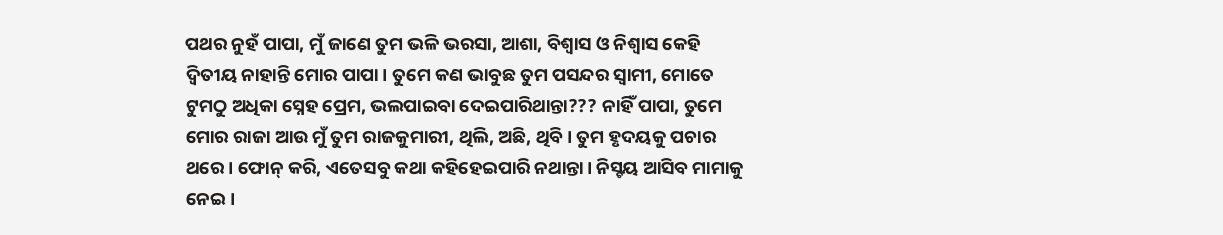ପଥର ନୁହଁ ପାପା, ମୁଁ ଜାଣେ ତୁମ ଭଳି ଭରସା, ଆଶା, ବିଶ୍ୱାସ ଓ ନିଶ୍ବାସ କେହି ଦ୍ୱିତୀୟ ନାହାନ୍ତି ମୋର ପାପା। ତୁମେ କଣ ଭାବୁଛ ତୁମ ପସନ୍ଦର ସ୍ବାମୀ, ମୋତେ ଟୁମଠୁ ଅଧିକା ସ୍ନେହ ପ୍ରେମ, ଭଲପାଇବା ଦେଇପାରିଥାନ୍ତା??? ନାହିଁ ପାପା, ତୁମେ ମୋର ରାଜା ଆଉ ମୁଁ ତୁମ ରାଜକୁମାରୀ, ଥିଲି, ଅଛି, ଥିବି। ତୁମ ହୃଦୟକୁ ପଚାର ଥରେ। ଫୋନ୍ କରି, ଏତେସବୁ କଥା କହିହେଇପାରି ନଥାନ୍ତା। ନିସ୍ଚୟ ଆସିବ ମାମାକୁ ନେଇ।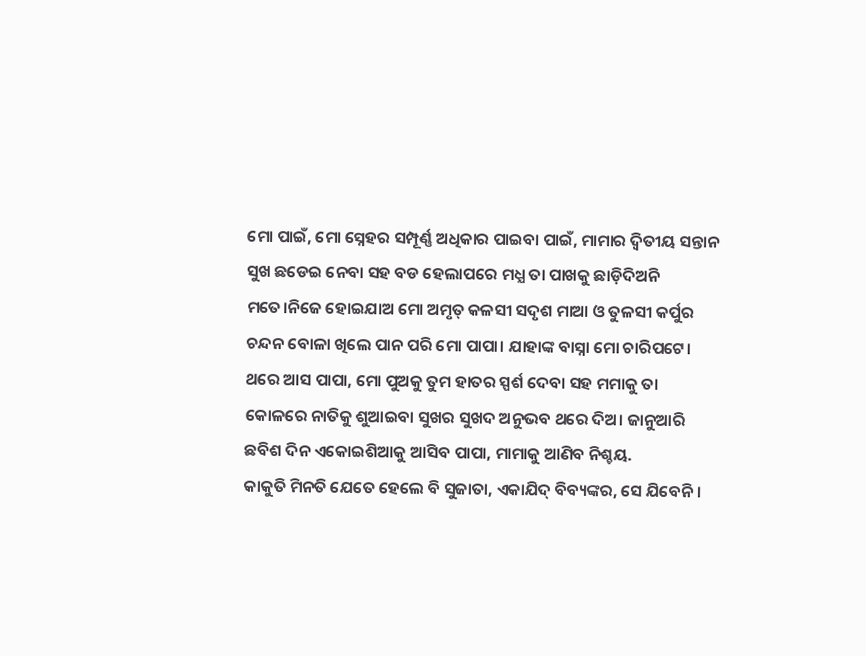ମୋ ପାଇଁ, ମୋ ସ୍ନେହର ସମ୍ପୂର୍ଣ୍ଣ ଅଧିକାର ପାଇବା ପାଇଁ, ମାମାର ଦ୍ୱିତୀୟ ସନ୍ତାନ ସୁଖ ଛଡେଇ ନେବା ସହ ବଡ ହେଲାପରେ ମଧ୍ଯ ତା ପାଖକୁ ଛାଡ଼ିଦିଅନି ମତେ।ନିଜେ ହୋଇଯାଅ ମୋ ଅମୃତ୍ କଳସୀ ସଦୃଶ ମାଆ ଓ ତୁଳସୀ କର୍ପୁର ଚନ୍ଦନ ବୋଳା ଖିଲେ ପାନ ପରି ମୋ ପାପା। ଯାହାଙ୍କ ବାସ୍ନା ମୋ ଚାରିପଟେ। ଥରେ ଆସ ପାପା, ମୋ ପୁଅକୁ ତୁମ ହାତର ସ୍ପର୍ଶ ଦେବା ସହ ମମାକୁ ତା କୋଳରେ ନାତିକୁ ଶୁଆଇବା ସୁଖର ସୁଖଦ ଅନୁଭବ ଥରେ ଦିଅ। ଜାନୁଆରି ଛବିଶ ଦିନ ଏକୋଇଶିଆକୁ ଆସିବ ପାପା, ମାମାକୁ ଆଣିବ ନିଶ୍ଚୟ.
କାକୁତି ମିନତି ଯେତେ ହେଲେ ବି ସୁଜାତା, ଏକାଯିଦ୍ ବିବ୍ୟଙ୍କର, ସେ ଯିବେନି।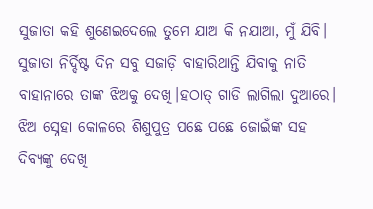ସୁଜାତା କହି ଶୁଣେଇଦେଲେ ତୁମେ ଯାଅ କି ନଯାଆ, ମୁଁ ଯିବି। ସୁଜାତା ନିର୍ଦ୍ଦିଷ୍ଟ ଦିନ ସବୁ ସଜାଡ଼ି ବାହାରିଥାନ୍ତି ଯିବାକୁ ନାତି ବାହାନାରେ ତାଙ୍କ ଝିଅକୁ ଦେଖି।ହଠାତ୍ ଗାଡି ଲାଗିଲା ଦୁଆରେ। ଝିଅ ସ୍ନେହା କୋଳରେ ଶିଶୁପୁତ୍ର ପଛେ ପଛେ ଜୋଇଁଙ୍କ ସହ ଦିବ୍ୟଙ୍କୁ ଦେଖି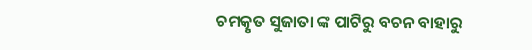ଚମତ୍କୃତ ସୁଜାତା ଙ୍କ ପାଟିରୁ ବଚନ ବାହାରୁ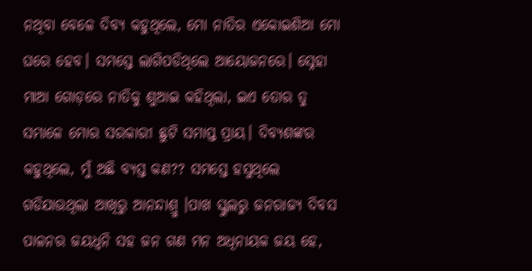ନଥିବା ବେଳେ ଦିବ୍ୟ କହୁଥିଲେ, ମୋ ନାତିର ଏକୋଇଶିଆ ମୋ ଘରେ ହେବ। ସମସ୍ତେ ଲାଗିପଡିଥିଲେ ଆୟୋଜନରେ। ସ୍ନେହା ମାଆ ଗୋଡ଼ରେ ନାତିକୁ ଶୁଆଇ କହିଥିଲା, ଇଏ ତୋର ତୁ ସମ୍ଭାଳେ ମୋର ସରକାରୀ ଛୁଟି ସମାପ୍ତ ପ୍ରାୟ। ଦିବ୍ୟଶଙ୍କର କହୁଥିଲେ, ମୁଁ ଅଛି ବ୍ୟସ୍ତ କଣ?? ସମସ୍ତେ ହସୁଥିଲେ ଗଡିଯାଉଥିଲା ଆଖିରୁ ଆନନ୍ଦାଶ୍ରୁ ।ପାଖ ସ୍କୁଲରୁ ଜନରାଜ୍ୟ ଦିବସ ପାଳନର ଜୟଧ୍ୱନି ସହ ଜନ ଗଣ ମନ ଅଧିନାୟକ ଜୟ ହେ,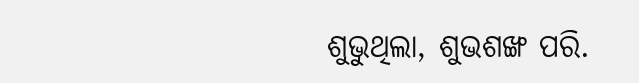ଶୁଭୁଥିଲା, ଶୁଭଶଙ୍ଖ ପରି.